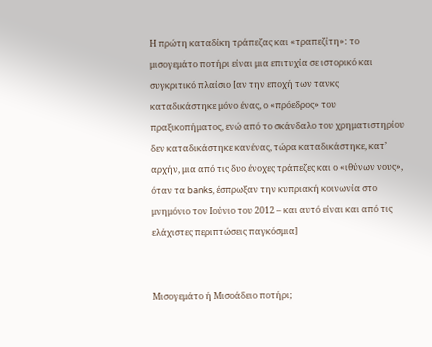Η πρώτη καταδίκη τράπεζας και «τραπεζίτη»: το μισογεμάτο ποτήρι είναι μια επιτυχία σε ιστορικό και συγκριτικό πλαίσιο [αν την εποχή των τανκς καταδικάστηκε μόνο ένας, ο «πρόεδρος» του πραξικοπήματος, ενώ από το σκάνδαλο του χρηματιστηρίου δεν καταδικάστηκε κανένας, τώρα καταδικάστηκε, κατ’ αρχήν, μια από τις δυο ένοχες τράπεζες και ο «ιθύνων νους», όταν τα banks, έσπρωξαν την κυπριακή κοινωνία στο μνημόνιο τον Ιούνιο του 2012 – και αυτό είναι και από τις ελάχιστες περιπτώσεις παγκόσμια]


Μισογεμάτο ή Μισοάδειο ποτήρι;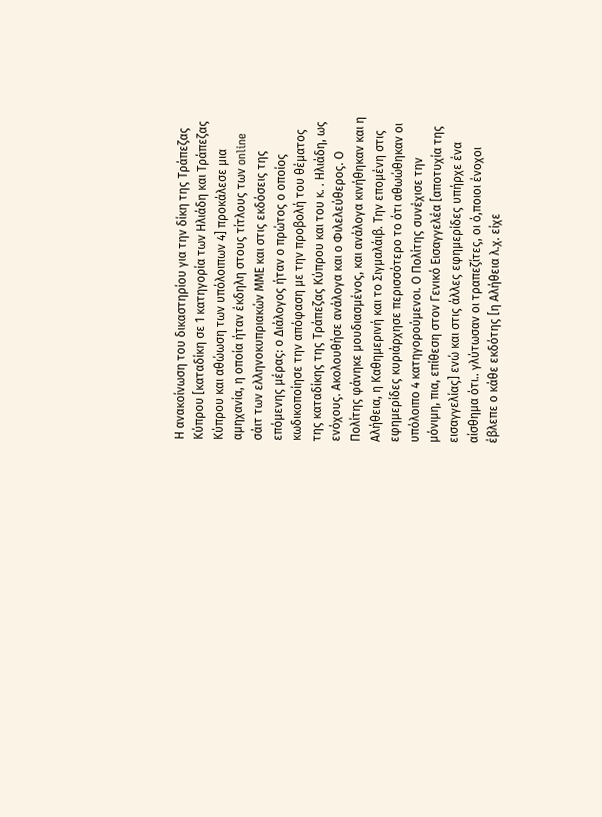Η ανακοίνωση του δικαστηρίου για την δίκη της Τράπεζας Κύπρου [καταδίκη σε 1 κατηγορία των Ηλιάδη και Τράπεζας Κύπρου και αθώωση των υπόλοιπων 4] προκάλεσε μια αμηχανία, η οποία ήταν έκδηλη στους τίτλους των online σάιτ των ελληνοκυπριακών ΜΜΕ και στις εκδόσεις της επόμενης μέρας: ο Διάλογος ήταν ο πρώτος ο οποίος κωδικοποίησε την απόφαση με την προβολή του θέματος της καταδίκης της Τράπεζας Κύπρου και του κ. . Ηλιάδη, ως ενόχους. Ακολουθήσε ανάλογα και ο Φιλελεύθερος. Ο Πολίτης φάνηκε μουδιασμένος, και ανάλογα κινήθηκαν και η Αλήθεια, η Καθημερινή και το Σιγμαλάιβ. Την επομένη στις εφημερίδες κυριάρχησε περισσότερο το ότι αθωώθηκαν οι υπόλοιπο 4 κατηγορούμενοι. Ο Πολίτης συνέχισε την μόνιμη, πια, επίθεση στον Γενικό Εισαγγελέα [αποτυχία της εισαγγελίας] ενώ και στις άλλες εφημερίδες υπήρχε ένα αίσθημα ότι.. γλύτωσαν οι τραπεζίτες, οι ό,ποιοι ένοχοι έβλεπε ο κάθε εκδότης [η Αλήθεια λ.χ. είχε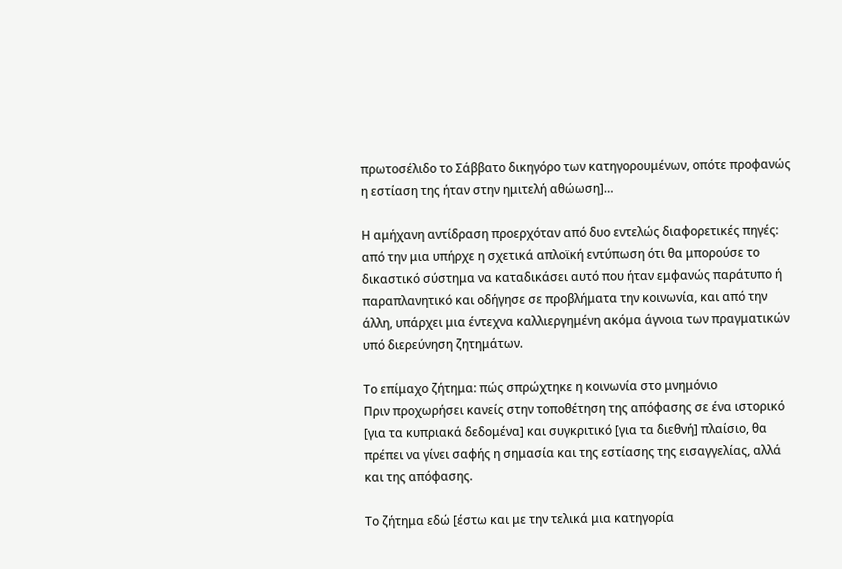πρωτοσέλιδο το Σάββατο δικηγόρο των κατηγορουμένων, οπότε προφανώς η εστίαση της ήταν στην ημιτελή αθώωση]…

Η αμήχανη αντίδραση προερχόταν από δυο εντελώς διαφορετικές πηγές: από την μια υπήρχε η σχετικά απλοϊκή εντύπωση ότι θα μπορούσε το δικαστικό σύστημα να καταδικάσει αυτό που ήταν εμφανώς παράτυπο ή παραπλανητικό και οδήγησε σε προβλήματα την κοινωνία, και από την άλλη, υπάρχει μια έντεχνα καλλιεργημένη ακόμα άγνοια των πραγματικών υπό διερεύνηση ζητημάτων.

Το επίμαχο ζήτημα: πώς σπρώχτηκε η κοινωνία στο μνημόνιο
Πριν προχωρήσει κανείς στην τοποθέτηση της απόφασης σε ένα ιστορικό [για τα κυπριακά δεδομένα] και συγκριτικό [για τα διεθνή] πλαίσιο, θα πρέπει να γίνει σαφής η σημασία και της εστίασης της εισαγγελίας, αλλά και της απόφασης.

Το ζήτημα εδώ [έστω και με την τελικά μια κατηγορία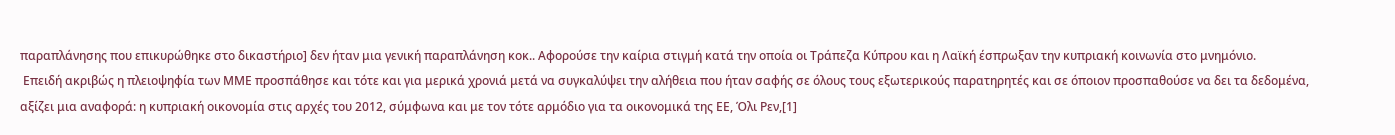παραπλάνησης που επικυρώθηκε στο δικαστήριο] δεν ήταν μια γενική παραπλάνηση κοκ.. Aφορούσε την καίρια στιγμή κατά την οποία οι Τράπεζα Κύπρου και η Λαϊκή έσπρωξαν την κυπριακή κοινωνία στο μνημόνιο.
 Επειδή ακριβώς η πλειοψηφία των ΜΜΕ προσπάθησε και τότε και για μερικά χρονιά μετά να συγκαλύψει την αλήθεια που ήταν σαφής σε όλους τους εξωτερικούς παρατηρητές και σε όποιον προσπαθούσε να δει τα δεδομένα, αξίζει μια αναφορά: η κυπριακή οικονομία στις αρχές του 2012, σύμφωνα και με τον τότε αρμόδιο για τα οικονομικά της ΕΕ, Όλι Ρεν,[1]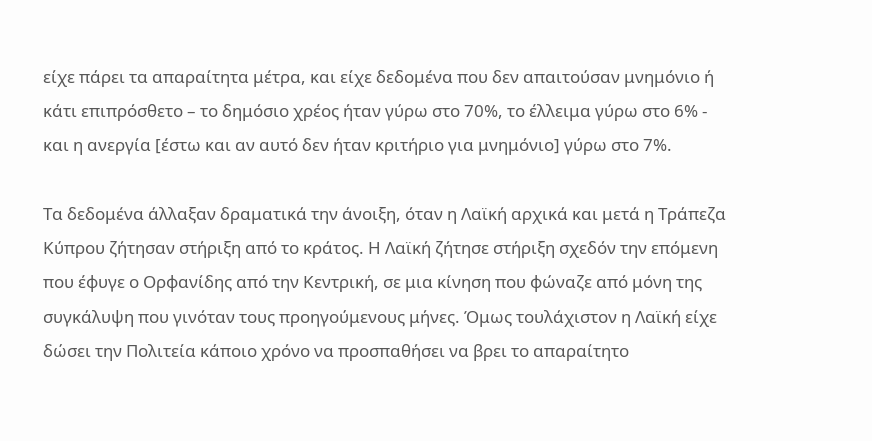είχε πάρει τα απαραίτητα μέτρα, και είχε δεδομένα που δεν απαιτούσαν μνημόνιο ή κάτι επιπρόσθετο – το δημόσιο χρέος ήταν γύρω στο 70%, το έλλειμα γύρω στο 6% - και η ανεργία [έστω και αν αυτό δεν ήταν κριτήριο για μνημόνιο] γύρω στο 7%.

Τα δεδομένα άλλαξαν δραματικά την άνοιξη, όταν η Λαϊκή αρχικά και μετά η Τράπεζα Κύπρου ζήτησαν στήριξη από το κράτος. Η Λαϊκή ζήτησε στήριξη σχεδόν την επόμενη που έφυγε ο Ορφανίδης από την Κεντρική, σε μια κίνηση που φώναζε από μόνη της συγκάλυψη που γινόταν τους προηγούμενους μήνες. Όμως τουλάχιστον η Λαϊκή είχε δώσει την Πολιτεία κάποιο χρόνο να προσπαθήσει να βρει το απαραίτητο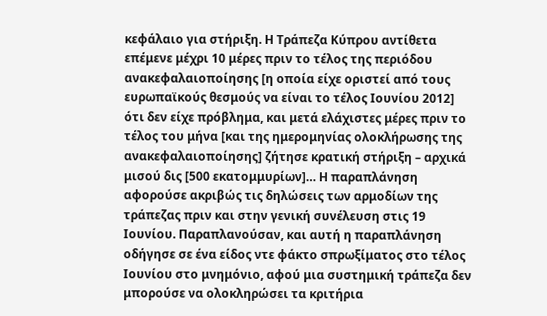κεφάλαιο για στήριξη. Η Τράπεζα Κύπρου αντίθετα επέμενε μέχρι 10 μέρες πριν το τέλος της περιόδου ανακεφαλαιοποίησης [η οποία είχε οριστεί από τους ευρωπαϊκούς θεσμούς να είναι το τέλος Ιουνίου 2012] ότι δεν είχε πρόβλημα, και μετά ελάχιστες μέρες πριν το τέλος του μήνα [και της ημερομηνίας ολοκλήρωσης της ανακεφαλαιοποίησης] ζήτησε κρατική στήριξη – αρχικά μισού δις [500 εκατομμυρίων]… Η παραπλάνηση αφορούσε ακριβώς τις δηλώσεις των αρμοδίων της τράπεζας πριν και στην γενική συνέλευση στις 19 Ιουνίου. Παραπλανούσαν, και αυτή η παραπλάνηση οδήγησε σε ένα είδος ντε φάκτο σπρωξίματος στο τέλος Ιουνίου στο μνημόνιο, αφού μια συστημική τράπεζα δεν μπορούσε να ολοκληρώσει τα κριτήρια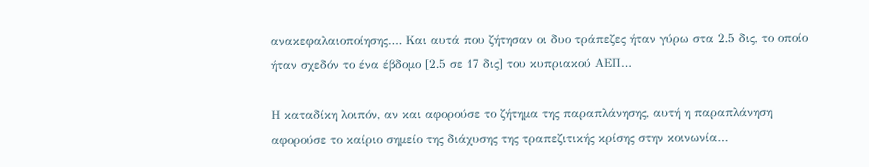ανακεφαλαιοποίησης…. Και αυτά που ζήτησαν οι δυο τράπεζες ήταν γύρω στα 2.5 δις, το οποίο ήταν σχεδόν το ένα έβδομο [2.5 σε 17 δις] του κυπριακού ΑΕΠ…

Η καταδίκη λοιπόν, αν και αφορούσε το ζήτημα της παραπλάνησης, αυτή η παραπλάνηση αφορούσε το καίριο σημείο της διάχυσης της τραπεζιτικής κρίσης στην κοινωνία…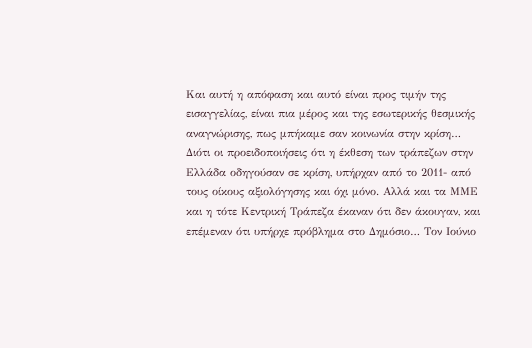Και αυτή η απόφαση και αυτό είναι προς τιμήν της εισαγγελίας, είναι πια μέρος και της εσωτερικής θεσμικής αναγνώρισης, πως μπήκαμε σαν κοινωνία στην κρίση… Διότι οι προειδοποιήσεις ότι η έκθεση των τράπεζων στην Ελλάδα οδηγούσαν σε κρίση, υπήρχαν από το 2011- από τους οίκους αξιολόγησης και όχι μόνο. Αλλά και τα ΜΜΕ και η τότε Κεντρική Τράπεζα έκαναν ότι δεν άκουγαν, και επέμεναν ότι υπήρχε πρόβλημα στο Δημόσιο… Τον Ιούνιο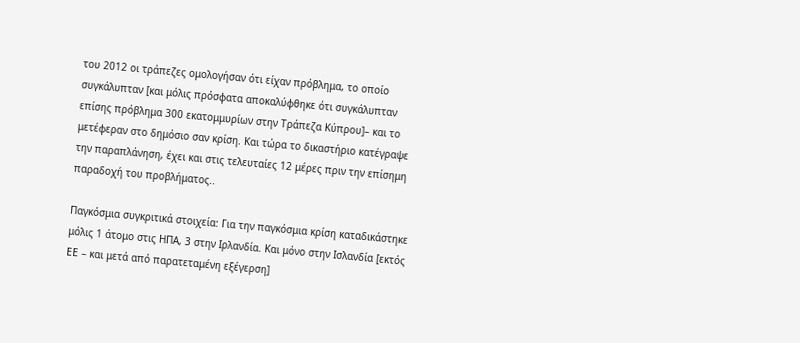του 2012 οι τράπεζες ομολογήσαν ότι είχαν πρόβλημα, το οποίο συγκάλυπταν [και μόλις πρόσφατα αποκαλύφθηκε ότι συγκάλυπταν επίσης πρόβλημα 300 εκατομμυρίων στην Τράπεζα Κύπρου]– και το μετέφεραν στο δημόσιο σαν κρίση. Και τώρα το δικαστήριο κατέγραψε την παραπλάνηση, έχει και στις τελευταίες 12 μέρες πριν την επίσημη παραδοχή του προβλήματος..

Παγκόσμια συγκριτικά στοιχεία: Για την παγκόσμια κρίση καταδικάστηκε μόλις 1 άτομο στις ΗΠΑ, 3 στην Ιρλανδία. Και μόνο στην Ισλανδία [εκτός ΕΕ – και μετά από παρατεταμένη εξέγερση]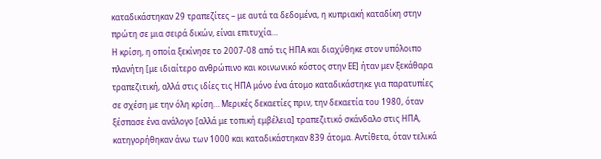καταδικάστηκαν 29 τραπεζίτες – με αυτά τα δεδομένα, η κυπριακή καταδίκη στην πρώτη σε μια σειρά δικών, είναι επιτυχία…
Η κρίση, η οποία ξεκίνησε το 2007-08 από τις ΗΠΑ και διαχύθηκε στον υπόλοιπο πλανήτη [με ιδιαίτερο ανθρώπινο και κοινωνικό κόστος στην ΕΕ] ήταν μεν ξεκάθαρα τραπεζιτική, αλλά στις ιδίες τις ΗΠΑ μόνο ένα άτομο καταδικάστηκε για παρατυπίες σε σχέση με την όλη κρίση… Μερικές δεκαετίες πριν, την δεκαετία του 1980, όταν ξέσπασε ένα ανάλογο [αλλά με τοπική εμβέλεια] τραπεζιτικό σκάνδαλο στις ΗΠΑ, κατηγορήθηκαν άνω των 1000 και καταδικάστηκαν 839 άτομα. Αντίθετα, όταν τελικά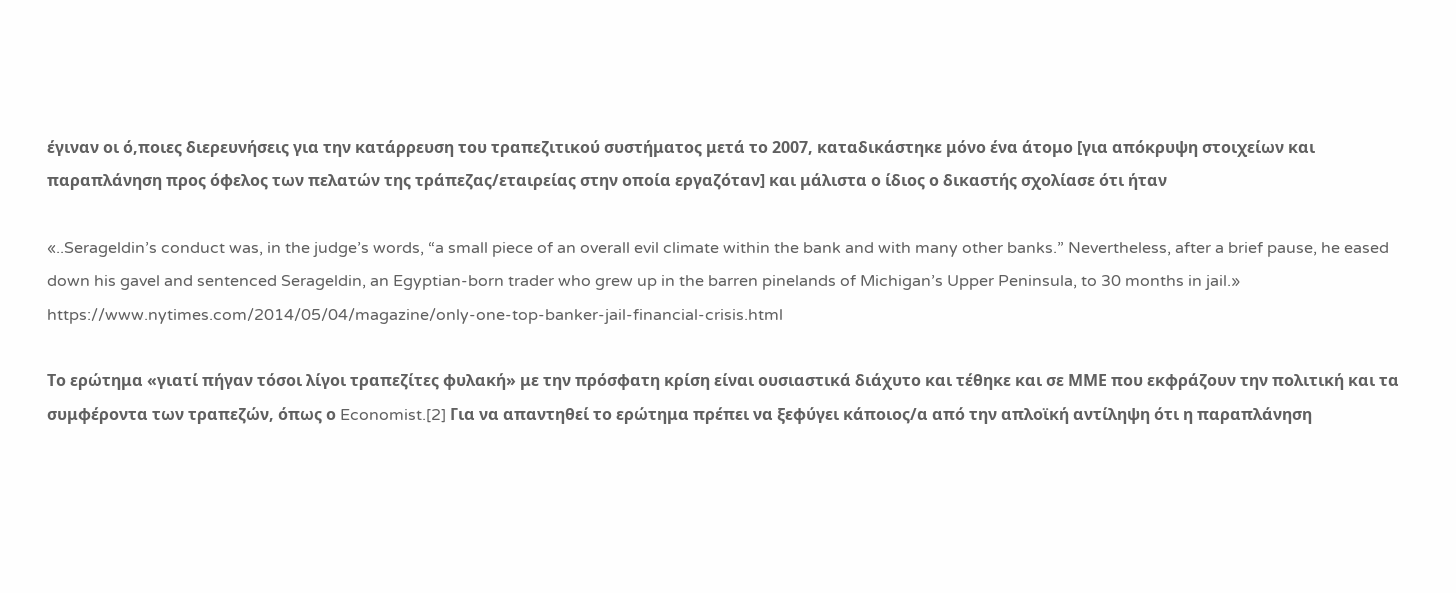έγιναν οι ό,ποιες διερευνήσεις για την κατάρρευση του τραπεζιτικού συστήματος μετά το 2007, καταδικάστηκε μόνο ένα άτομο [για απόκρυψη στοιχείων και παραπλάνηση προς όφελος των πελατών της τράπεζας/εταιρείας στην οποία εργαζόταν] και μάλιστα ο ίδιος ο δικαστής σχολίασε ότι ήταν

«..Serageldin’s conduct was, in the judge’s words, “a small piece of an overall evil climate within the bank and with many other banks.” Nevertheless, after a brief pause, he eased down his gavel and sentenced Serageldin, an Egyptian-born trader who grew up in the barren pinelands of Michigan’s Upper Peninsula, to 30 months in jail.» https://www.nytimes.com/2014/05/04/magazine/only-one-top-banker-jail-financial-crisis.html

Το ερώτημα «γιατί πήγαν τόσοι λίγοι τραπεζίτες φυλακή» με την πρόσφατη κρίση είναι ουσιαστικά διάχυτο και τέθηκε και σε ΜΜΕ που εκφράζουν την πολιτική και τα συμφέροντα των τραπεζών, όπως ο Economist.[2] Για να απαντηθεί το ερώτημα πρέπει να ξεφύγει κάποιος/α από την απλοϊκή αντίληψη ότι η παραπλάνηση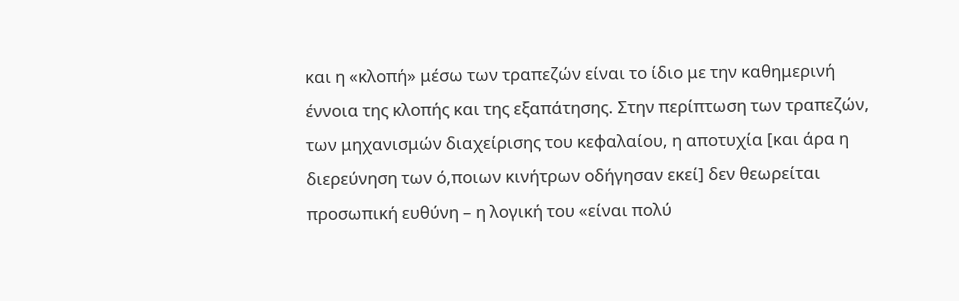και η «κλοπή» μέσω των τραπεζών είναι το ίδιο με την καθημερινή έννοια της κλοπής και της εξαπάτησης. Στην περίπτωση των τραπεζών, των μηχανισμών διαχείρισης του κεφαλαίου, η αποτυχία [και άρα η διερεύνηση των ό,ποιων κινήτρων οδήγησαν εκεί] δεν θεωρείται προσωπική ευθύνη – η λογική του «είναι πολύ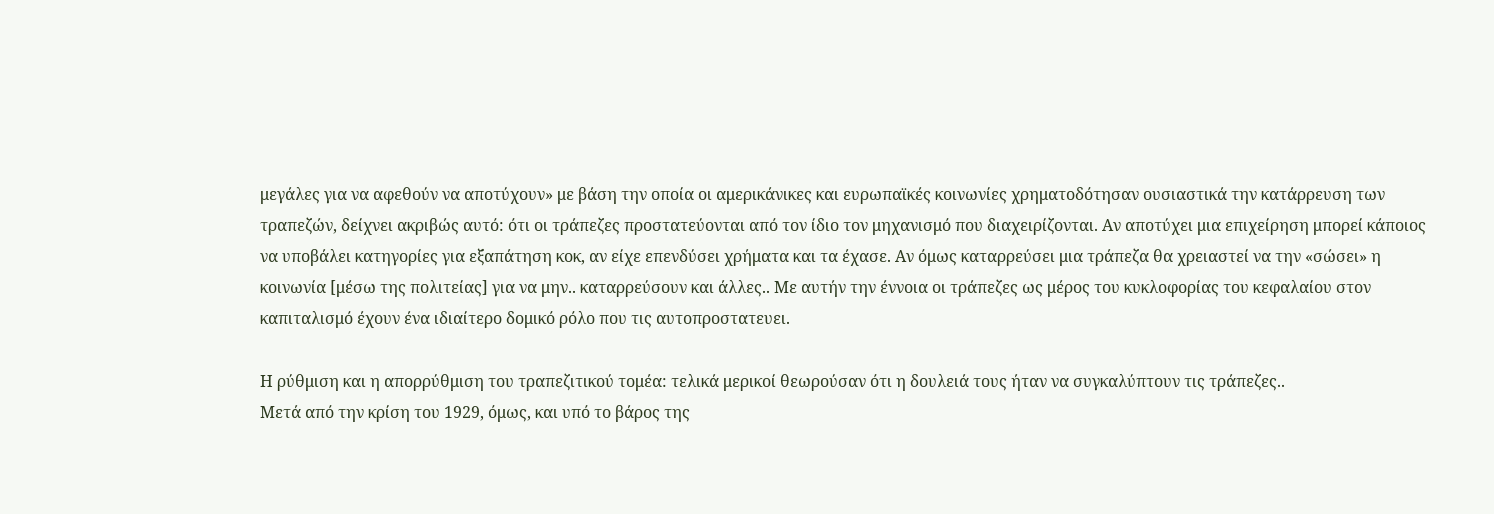μεγάλες για να αφεθούν να αποτύχουν» με βάση την οποία οι αμερικάνικες και ευρωπαϊκές κοινωνίες χρηματοδότησαν ουσιαστικά την κατάρρευση των τραπεζών, δείχνει ακριβώς αυτό: ότι οι τράπεζες προστατεύονται από τον ίδιο τον μηχανισμό που διαχειρίζονται. Αν αποτύχει μια επιχείρηση μπορεί κάποιος να υποβάλει κατηγορίες για εξαπάτηση κοκ, αν είχε επενδύσει χρήματα και τα έχασε. Αν όμως καταρρεύσει μια τράπεζα θα χρειαστεί να την «σώσει» η κοινωνία [μέσω της πολιτείας] για να μην.. καταρρεύσουν και άλλες.. Με αυτήν την έννοια οι τράπεζες ως μέρος του κυκλοφορίας του κεφαλαίου στον καπιταλισμό έχουν ένα ιδιαίτερο δομικό ρόλο που τις αυτοπροστατευει.

Η ρύθμιση και η απορρύθμιση του τραπεζιτικού τομέα: τελικά μερικοί θεωρούσαν ότι η δουλειά τους ήταν να συγκαλύπτουν τις τράπεζες..
Μετά από την κρίση του 1929, όμως, και υπό το βάρος της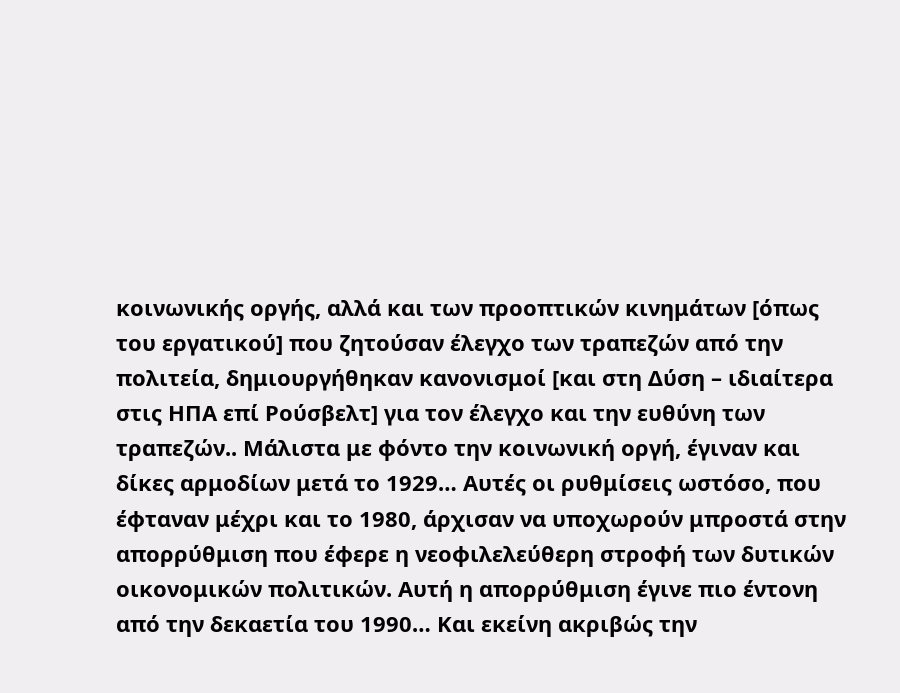κοινωνικής οργής, αλλά και των προοπτικών κινημάτων [όπως του εργατικού] που ζητούσαν έλεγχο των τραπεζών από την πολιτεία, δημιουργήθηκαν κανονισμοί [και στη Δύση – ιδιαίτερα στις ΗΠΑ επί Ρούσβελτ] για τον έλεγχο και την ευθύνη των τραπεζών.. Μάλιστα με φόντο την κοινωνική οργή, έγιναν και δίκες αρμοδίων μετά το 1929… Αυτές οι ρυθμίσεις ωστόσο, που έφταναν μέχρι και το 1980, άρχισαν να υποχωρούν μπροστά στην απορρύθμιση που έφερε η νεοφιλελεύθερη στροφή των δυτικών οικονομικών πολιτικών. Αυτή η απορρύθμιση έγινε πιο έντονη από την δεκαετία του 1990… Και εκείνη ακριβώς την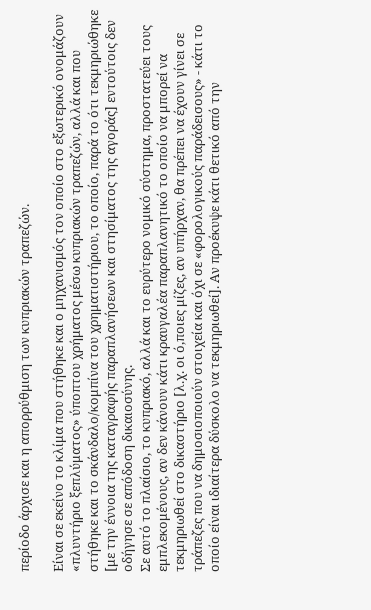περίοδο άρχισε και η απορρύθμιση των κυπριακών τραπεζών.

Είναι σε εκείνο το κλίμα που στήθηκε και ο μηχανισμός τον οποίο στο εξωτερικό ονομάζουν «πλυντήριο ξεπλύματος» ύποπτου χρήματος μέσω κυπριακών τραπεζών, αλλά και που στήθηκε και το σκάνδαλο/κομπίνα του χρηματιστήριου, το οποίο, παρά το ότι τεκμηριώθηκε [με την έννοια της καταγραφής παραπλανήσεων και στησίματος της αγοράς] εντούτοις δεν οδήγησε σε απόδοση δικαιοσύνης.
Σε αυτό το πλαίσιο, το κυπριακό, αλλά και το ευρύτερο νομικό σύστημα, προστατεύει τους εμπλεκομένους, αν δεν κάνουν κάτι κραυγαλέα παραπλανητικό το οποίο να μπορεί να τεκμηριωθεί στο δικαστήριο [λ.χ. οι ό,ποιες μίζες, αν υπήρχαν, θα πρέπει να έχουν γίνει σε τράπεζες που να δημοσιοποιούν στοιχεία και όχι σε «φορολογικούς παράδεισους» - κάτι το οποίο είναι ιδιαίτερα δύσκολο να τεκμηριωθεί]. Αν προέκυψε κάτι θετικό από την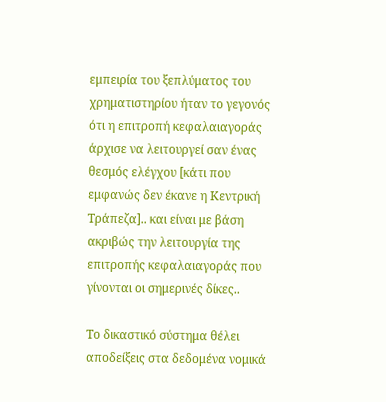εμπειρία του ξεπλύματος του χρηματιστηρίου ήταν το γεγονός ότι η επιτροπή κεφαλαιαγοράς άρχισε να λειτουργεί σαν ένας θεσμός ελέγχου [κάτι που εμφανώς δεν έκανε η Κεντρική Τράπεζα].. και είναι με βάση ακριβώς την λειτουργία της επιτροπής κεφαλαιαγοράς που γίνονται οι σημερινές δίκες..

Το δικαστικό σύστημα θέλει αποδείξεις στα δεδομένα νομικά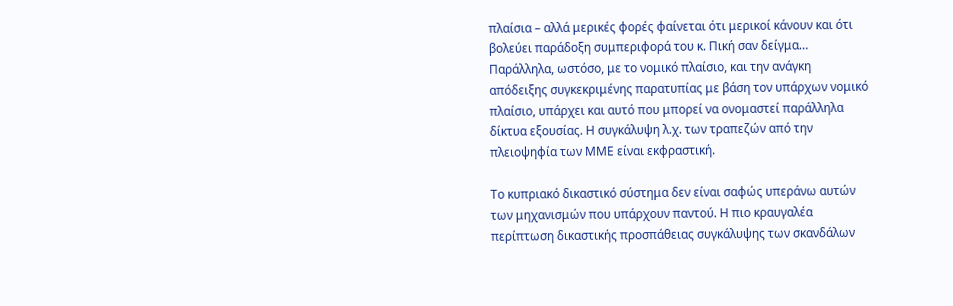πλαίσια – αλλά μερικές φορές φαίνεται ότι μερικοί κάνουν και ότι βολεύει παράδοξη συμπεριφορά του κ. Πική σαν δείγμα…
Παράλληλα, ωστόσο, με το νομικό πλαίσιο, και την ανάγκη απόδειξης συγκεκριμένης παρατυπίας με βάση τον υπάρχων νομικό πλαίσιο, υπάρχει και αυτό που μπορεί να ονομαστεί παράλληλα δίκτυα εξουσίας. Η συγκάλυψη λ.χ. των τραπεζών από την πλειοψηφία των ΜΜΕ είναι εκφραστική.

Το κυπριακό δικαστικό σύστημα δεν είναι σαφώς υπεράνω αυτών των μηχανισμών που υπάρχουν παντού. Η πιο κραυγαλέα περίπτωση δικαστικής προσπάθειας συγκάλυψης των σκανδάλων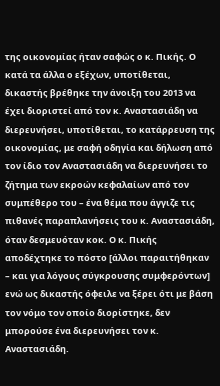της οικονομίας ήταν σαφώς ο κ. Πικής. Ο κατά τα άλλα ο εξέχων, υποτίθεται, δικαστής βρέθηκε την άνοιξη του 2013 να έχει διοριστεί από τον κ. Αναστασιάδη να διερευνήσει, υποτίθεται, το κατάρρευση της οικονομίας, με σαφή οδηγία και δήλωση από τον ίδιο τον Αναστασιάδη να διερευνήσει το ζήτημα των εκροών κεφαλαίων από τον συμπέθερο του – ένα θέμα που άγγιζε τις πιθανές παραπλανήσεις του κ. Αναστασιάδη, όταν δεσμευόταν κοκ. Ο κ. Πικής αποδέχτηκε το πόστο [άλλοι παραιτήθηκαν – και για λόγους σύγκρουσης συμφερόντων] ενώ ως δικαστής όφειλε να ξέρει ότι με βάση τον νόμο τον οποίο διορίστηκε, δεν μπορούσε ένα διερευνήσει τον κ. Αναστασιάδη.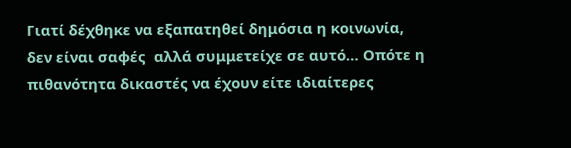Γιατί δέχθηκε να εξαπατηθεί δημόσια η κοινωνία, δεν είναι σαφές  αλλά συμμετείχε σε αυτό… Οπότε η πιθανότητα δικαστές να έχουν είτε ιδιαίτερες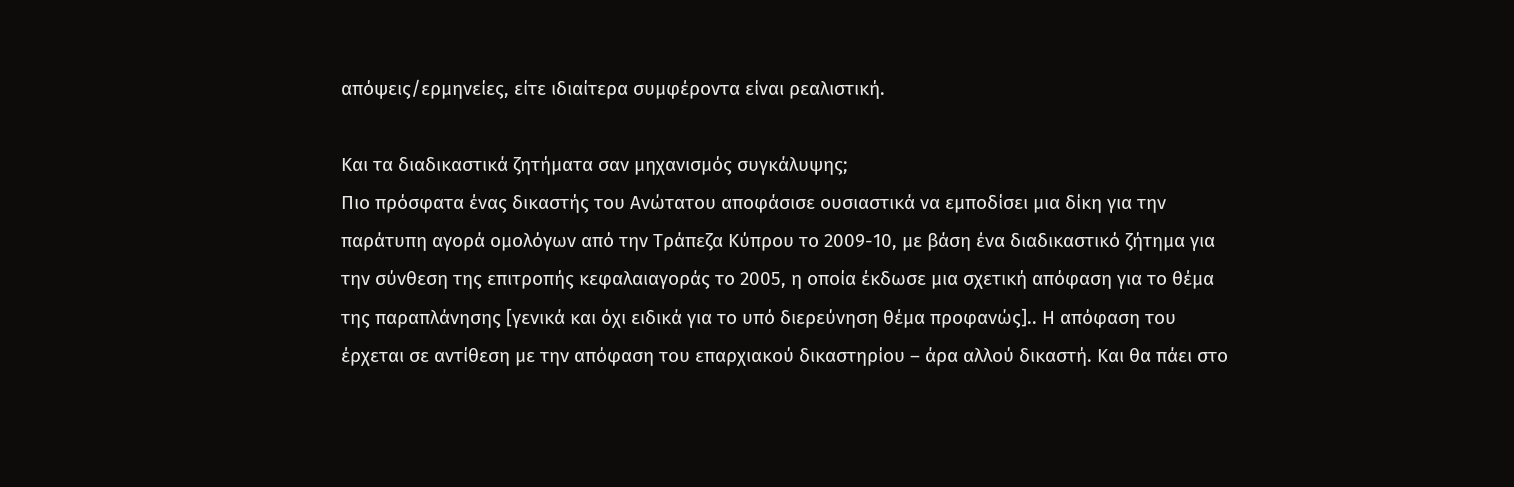απόψεις/ερμηνείες, είτε ιδιαίτερα συμφέροντα είναι ρεαλιστική.

Και τα διαδικαστικά ζητήματα σαν μηχανισμός συγκάλυψης;
Πιο πρόσφατα ένας δικαστής του Ανώτατου αποφάσισε ουσιαστικά να εμποδίσει μια δίκη για την παράτυπη αγορά ομολόγων από την Τράπεζα Κύπρου το 2009-10, με βάση ένα διαδικαστικό ζήτημα για την σύνθεση της επιτροπής κεφαλαιαγοράς το 2005, η οποία έκδωσε μια σχετική απόφαση για το θέμα της παραπλάνησης [γενικά και όχι ειδικά για το υπό διερεύνηση θέμα προφανώς].. Η απόφαση του έρχεται σε αντίθεση με την απόφαση του επαρχιακού δικαστηρίου – άρα αλλού δικαστή. Και θα πάει στο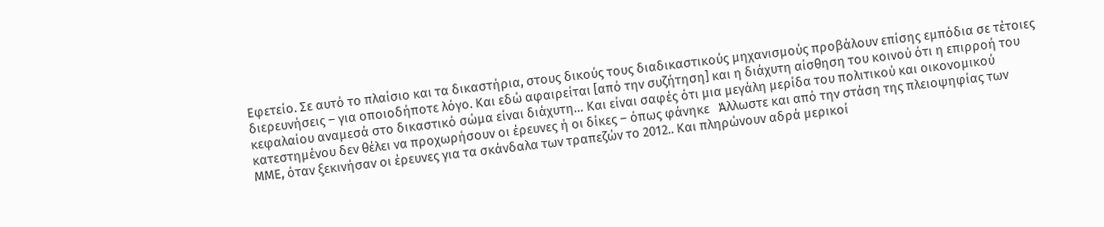Εφετείο. Σε αυτό το πλαίσιο και τα δικαστήρια, στους δικούς τους διαδικαστικούς μηχανισμούς προβάλουν επίσης εμπόδια σε τέτοιες διερευνήσεις – για οποιοδήποτε λόγο. Και εδώ αφαιρείται [από την συζήτηση] και η διάχυτη αίσθηση του κοινού ότι η επιρροή του κεφαλαίου αναμεσά στο δικαστικό σώμα είναι διάχυτη… Και είναι σαφές ότι μια μεγάλη μερίδα του πολιτικού και οικονομικού κατεστημένου δεν θέλει να προχωρήσουν οι έρευνες ή οι δίκες – όπως φάνηκε   Άλλωστε και από την στάση της πλειοψηφίας των ΜΜΕ, όταν ξεκινήσαν οι έρευνες για τα σκάνδαλα των τραπεζών το 2012.. Και πληρώνουν αδρά μερικοί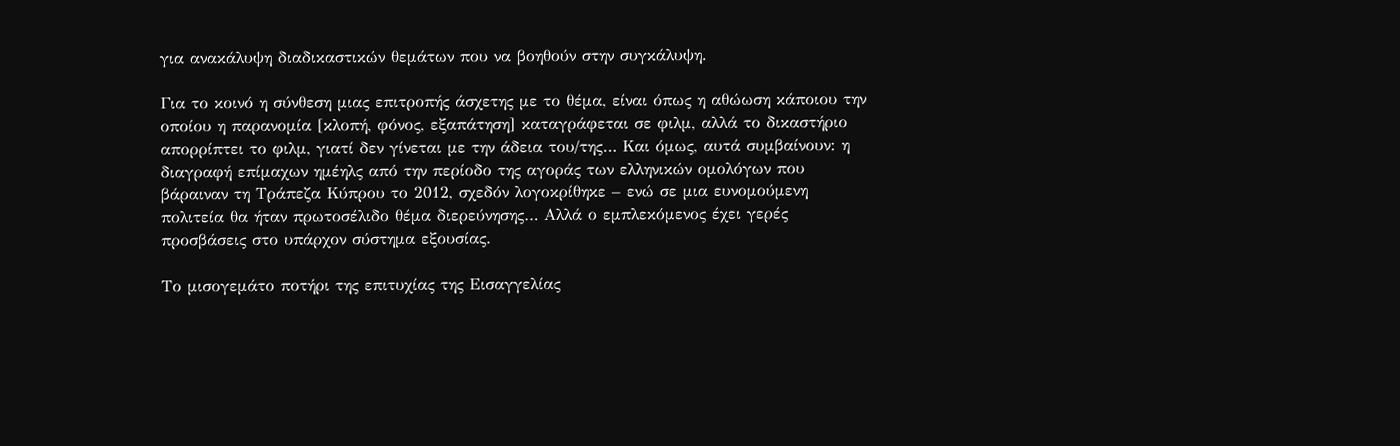για ανακάλυψη διαδικαστικών θεμάτων που να βοηθούν στην συγκάλυψη.

Για το κοινό η σύνθεση μιας επιτροπής άσχετης με το θέμα, είναι όπως η αθώωση κάποιου την οποίου η παρανομία [κλοπή, φόνος, εξαπάτηση] καταγράφεται σε φιλμ, αλλά το δικαστήριο απορρίπτει το φιλμ, γιατί δεν γίνεται με την άδεια του/της… Και όμως, αυτά συμβαίνουν: η διαγραφή επίμαχων ημέηλς από την περίοδο της αγοράς των ελληνικών ομολόγων που βάραιναν τη Τράπεζα Κύπρου το 2012, σχεδόν λογοκρίθηκε – ενώ σε μια ευνομούμενη πολιτεία θα ήταν πρωτοσέλιδο θέμα διερεύνησης… Αλλά ο εμπλεκόμενος έχει γερές προσβάσεις στο υπάρχον σύστημα εξουσίας.

Το μισογεμάτο ποτήρι της επιτυχίας της Εισαγγελίας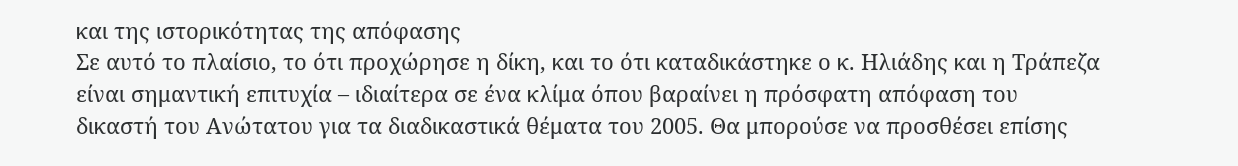και της ιστορικότητας της απόφασης
Σε αυτό το πλαίσιο, το ότι προχώρησε η δίκη, και το ότι καταδικάστηκε ο κ. Ηλιάδης και η Τράπεζα είναι σημαντική επιτυχία – ιδιαίτερα σε ένα κλίμα όπου βαραίνει η πρόσφατη απόφαση του δικαστή του Ανώτατου για τα διαδικαστικά θέματα του 2005. Θα μπορούσε να προσθέσει επίσης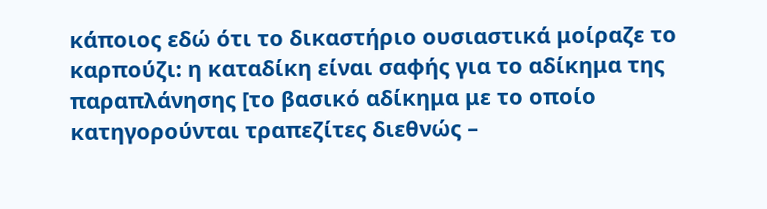κάποιος εδώ ότι το δικαστήριο ουσιαστικά μοίραζε το καρπούζι: η καταδίκη είναι σαφής για το αδίκημα της παραπλάνησης [το βασικό αδίκημα με το οποίο κατηγορούνται τραπεζίτες διεθνώς –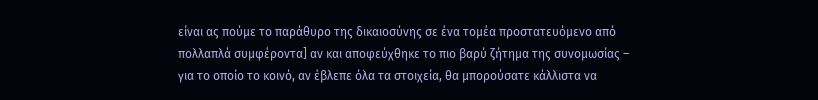είναι ας πούμε το παράθυρο της δικαιοσύνης σε ένα τομέα προστατευόμενο από πολλαπλά συμφέροντα] αν και αποφεύχθηκε το πιο βαρύ ζήτημα της συνομωσίας – για το οποίο το κοινό, αν έβλεπε όλα τα στοιχεία, θα μπορούσατε κάλλιστα να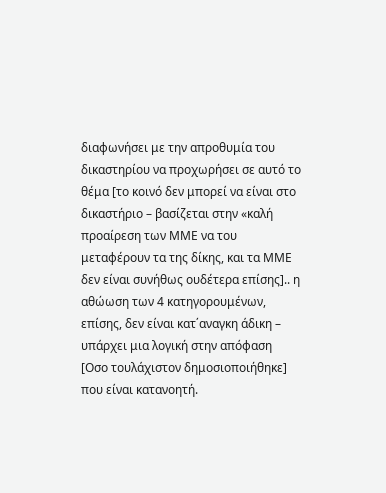διαφωνήσει με την απροθυμία του δικαστηρίου να προχωρήσει σε αυτό το θέμα [το κοινό δεν μπορεί να είναι στο δικαστήριο – βασίζεται στην «καλή προαίρεση των ΜΜΕ να του μεταφέρουν τα της δίκης, και τα ΜΜΕ δεν είναι συνήθως ουδέτερα επίσης].. η αθώωση των 4 κατηγορουμένων, επίσης, δεν είναι κατ΄αναγκη άδικη – υπάρχει μια λογική στην απόφαση [Οσο τουλάχιστον δημοσιοποιήθηκε] που είναι κατανοητή.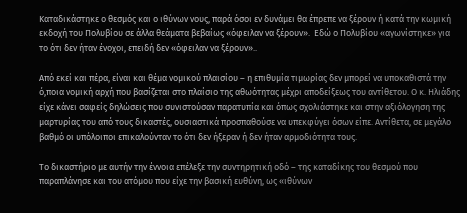Καταδικάστηκε ο θεσμός και ο ιθύνων νους, παρά όσοι εν δυνάμει θα έπρεπε να ξέρουν ή κατά την κωμική εκδοχή του Πολυβίου σε άλλα θεάματα βεβαίως «όφειλαν να ξέρουν».  Εδώ ο Πολυβίου «αγωνίστηκε» για το ότι δεν ήταν ένοχοι, επειδή δεν «όφειλαν να ξέρουν»..

Από εκεί και πέρα, είναι και θέμα νομικού πλαισίου – η επιθυμία τιμωρίας δεν μπορεί να υποκαθιστά την ό,ποια νομική αρχή που βασίζεται στο πλαίσιο της αθωότητας μέχρι αποδείξεως του αντίθετου. Ο κ. Ηλιάδης είχε κάνει σαφείς δηλώσεις που συνιστούσαν παρατυπία και όπως σχολιάστηκε και στην αξιόλογηση της μαρτυρίας του από τους δικαστές, ουσιαστικά προσπαθούσε να υπεκφύγει όσων είπε. Αντίθετα, σε μεγάλο βαθμό οι υπόλοιποι επικαλούνταν το ότι δεν ήξεραν ή δεν ήταν αρμοδιότητα τους.

Το δικαστήριο με αυτήν την έννοια επέλεξε την συντηρητική οδό – της καταδίκης του θεσμού που παραπλάνησε και του ατόμου που είχε την βασική ευθύνη, ως «ιθύνων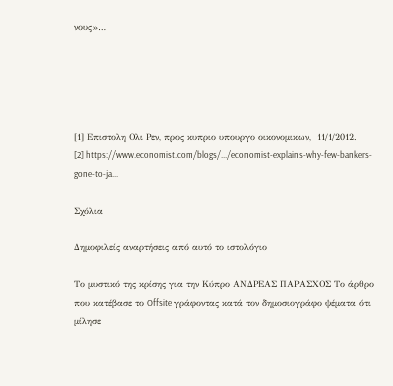νους»…





[1] Επιστολη Ολι Ρεν, προς κυπριο υπουργο οικονομικων,  11/1/2012.
[2] https://www.economist.com/blogs/.../economist-explains-why-few-bankers-gone-to-ja...

Σχόλια

Δημοφιλείς αναρτήσεις από αυτό το ιστολόγιο

Το μυστικό της κρίσης για την Κύπρο ΑΝΔΡΕΑΣ ΠΑΡΑΣΧΟΣ Το άρθρο που κατέβασε το Offsite γράφοντας κατά τον δημοσιογράφο ψέματα ότι μίλησε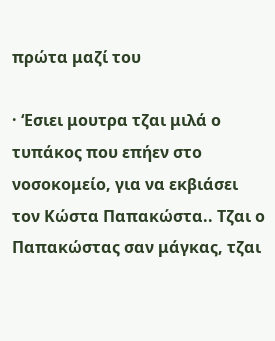πρώτα μαζί του

· ‘Εσιει μουτρα τζαι μιλά ο τυπάκος που επήεν στο νοσοκομείο, για να εκβιάσει τον Κώστα Παπακώστα.. Τζαι ο Παπακώστας σαν μάγκας, τζαι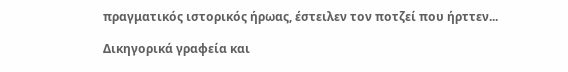πραγματικός ιστορικός ήρωας, έστειλεν τον ποτζεί που ήρττεν...

Δικηγορικά γραφεία και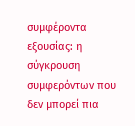συμφέροντα εξουσίας: η σύγκρουση συμφερόντων που δεν μπορεί πια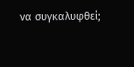να συγκαλυφθεί;